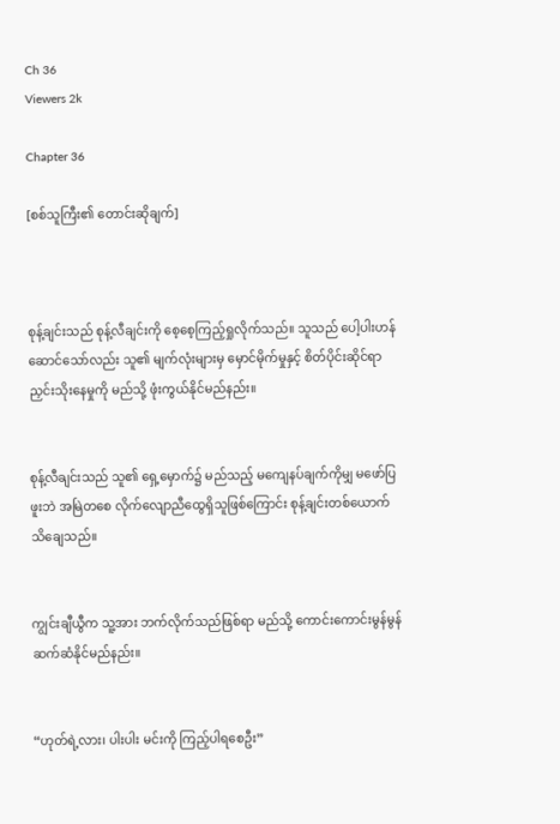Ch 36
Viewers 2k

Chapter 36

[စစ်သူကြီး၏ တောင်းဆိုချက်]



စုန့်ချင်းသည် စုန့်လီချင်းကို စေ့စေ့ကြည့်ရှုလိုက်သည်။ သူသည် ပေါ့ပါးဟန်ဆောင်သော်လည်း သူ၏ မျက်လုံးများမှ မှောင်မိုက်မှုနှင့် စိတ်ပိုင်းဆိုင်ရာ ညှင်းသိုးနေမှုကို မည်သို့ ဖုံးကွယ်နိုင်မည်နည်း။


စုန့်လီချင်းသည် သူ၏ ရှေ့မှောက်၌ မည်သည့် မကျေနပ်ချက်ကိုမျှ မဖော်ပြဖူးဘဲ အမြဲတစေ လိုက်လျောညီထွေရှိသူဖြစ်ကြောင်း စုန့်ချင်းတစ်ယောက် သိချေသည်။


ကျွင်းချီယွီက သူ့အား ဘက်လိုက်သည်ဖြစ်ရာ မည်သို့ ကောင်းကောင်းမွန်မွန် ဆက်ဆံနိုင်မည်နည်း။


“ဟုတ်ရဲ့လား၊ ပါးပါး မင်းကို ကြည့်ပါရစေဦး”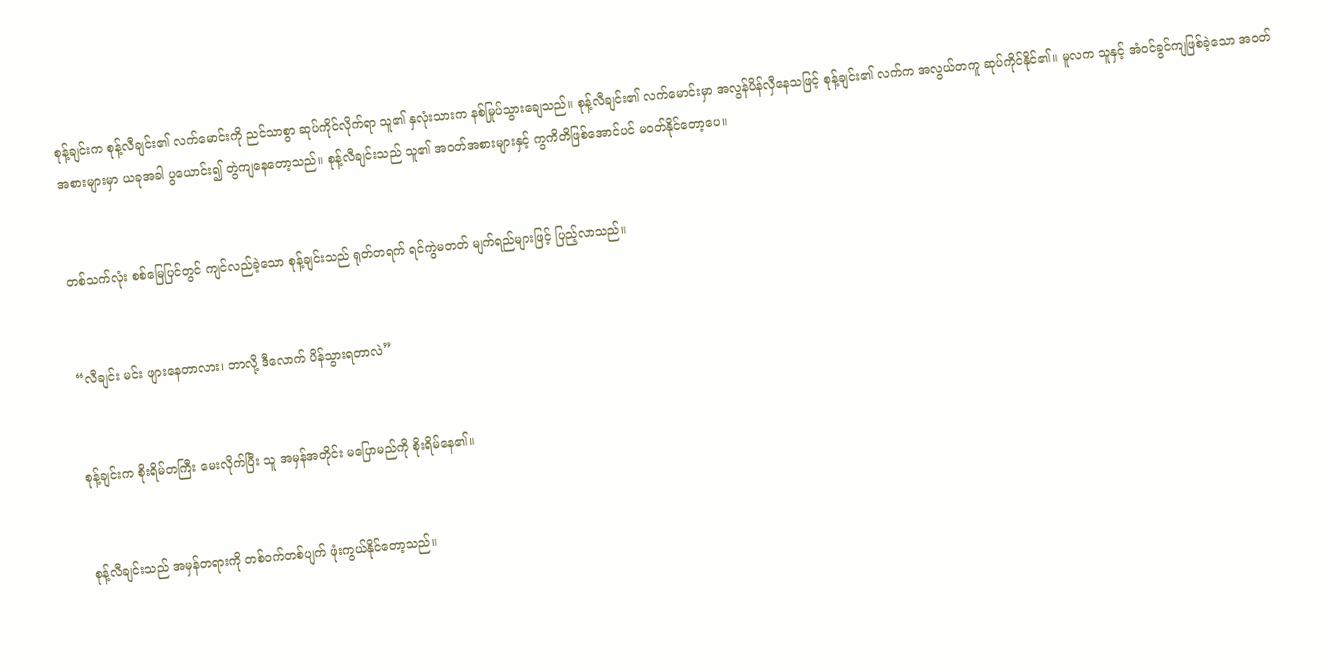စုန့်ချင်းက စုန့်လီချင်း၏ လက်မောင်းကို ညင်သာစွာ ဆုပ်ကိုင်လိုက်ရာ သူ၏ နှလုံးသားက နစ်မြုပ်သွားချေသည်။ စုန့်လီချင်း၏ လက်မောင်းမှာ အလွန်ပိန်လှီနေသဖြင့် စုန့်ချင်း၏ လက်က အလွယ်တကူ ဆုပ်ကိုင်နိုင်၏။ မူလက သူနှင့် အံဝင်ခွင်ကျဖြစ်ခဲ့သော အဝတ်အစားများမှာ ယခုအခါ ပွယောင်း၍ တွဲကျနေတော့သည်။ စုန့်လီချင်းသည် သူ၏ အဝတ်အစားများနှင့် ကွကိတိဖြစ်အောင်ပင် မဝတ်နိုင်တော့ပေ။


တစ်သက်လုံး စစ်မြေပြင်တွင် ကျင်လည်ခဲ့သော စုန့်ချင်းသည် ရုတ်တရက် ရင်ကွဲမတတ် မျက်ရည်များဖြင့် ပြည့်လာသည်။


“လီချင်း မင်း ဖျားနေတာလား၊ ဘာလို့ ဒီလောက် ပိန်သွားရတာလဲ”


စုန့်ချင်းက စိုးရိမ်တကြီး မေးလိုက်ပြီး သူ အမှန်အတိုင်း မပြောမည်ကို စိုးရိမ်နေ၏။


စုန့်လီချင်းသည် အမှန်တရားကို တစ်ဝက်တစ်ပျက် ဖုံးကွယ်နိုင်တော့သည်။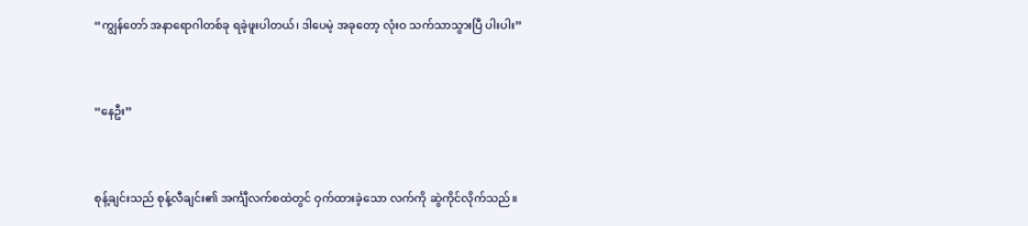“ကျွန်တော် အနာရောဂါတစ်ခု ရခဲ့ဖူးပါတယ်၊ ဒါပေမဲ့ အခုတော့ လုံးဝ သက်သာသွားပြီ ပါးပါး”


“နေဦး”


စုန့်ချင်းသည် စုန့်လီချင်း၏ အင်္ကျီလက်စထဲတွင် ဝှက်ထားခဲ့သော လက်ကို ဆွဲကိုင်လိုက်သည်။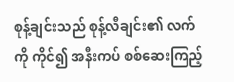စုန့်ချင်းသည် စုန့်လီချင်း၏ လက်ကို ကိုင်၍ အနီးကပ် စစ်ဆေးကြည့်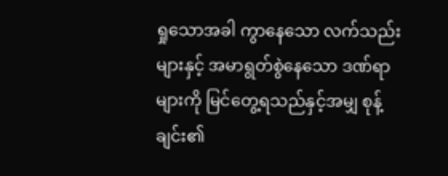ရှုသောအခါ ကွာနေသော လက်သည်းများနှင့် အမာရွတ်စွဲနေသော ဒဏ်ရာများကို မြင်တွေ့ရသည်နှင့်အမျှ စုန့်ချင်း၏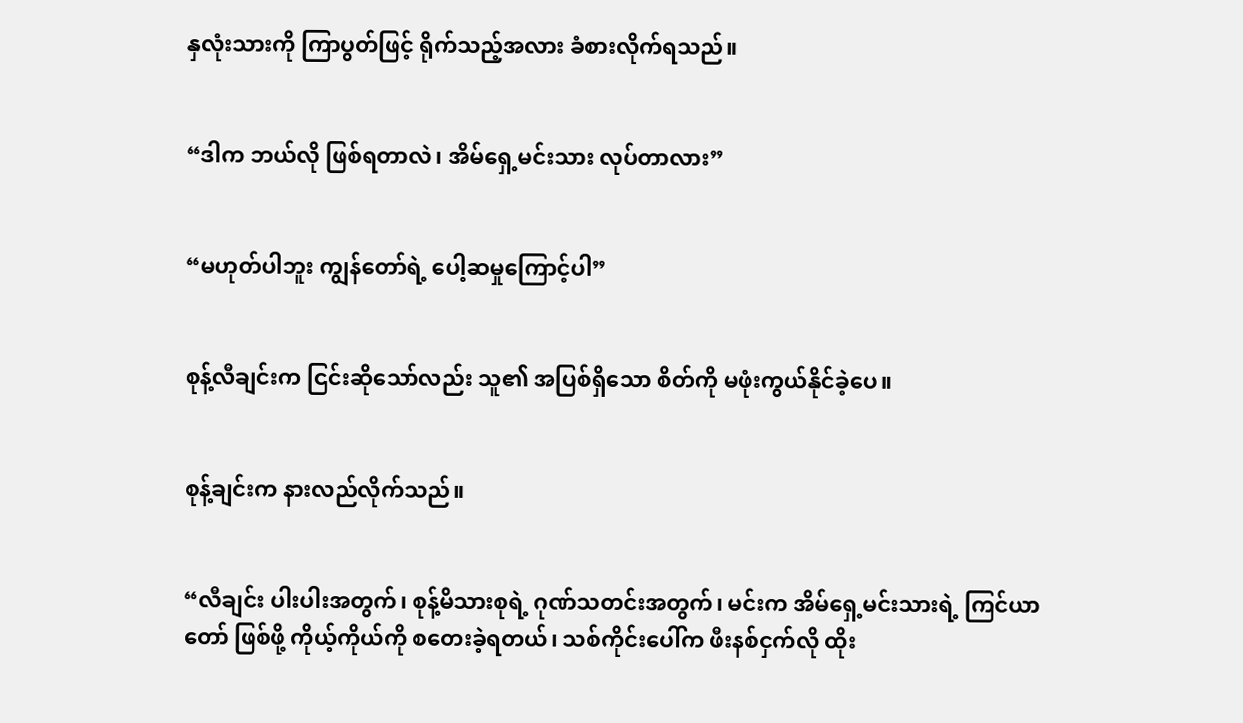နှလုံးသားကို ကြာပွတ်ဖြင့် ရိုက်သည့်အလား ခံစားလိုက်ရသည်။


“ဒါက ဘယ်လို ဖြစ်ရတာလဲ၊ အိမ်ရှေ့မင်းသား လုပ်တာလား”


“မဟုတ်ပါဘူး ကျွန်တော်ရဲ့ ပေါ့ဆမှုကြောင့်ပါ”


စုန့်လီချင်းက ငြင်းဆိုသော်လည်း သူ၏ အပြစ်ရှိသော စိတ်ကို မဖုံးကွယ်နိုင်ခဲ့ပေ။


စုန့်ချင်းက နားလည်လိုက်သည်။


“လီချင်း ပါးပါးအတွက်၊ စုန့်မိသားစုရဲ့ ဂုဏ်သတင်းအတွက်၊ မင်းက အိမ်ရှေ့မင်းသားရဲ့ ကြင်ယာတော် ဖြစ်ဖို့ ကိုယ့်ကိုယ်ကို စတေးခဲ့ရတယ်၊ သစ်ကိုင်းပေါ်က ဖီးနစ်ငှက်လို ထိုး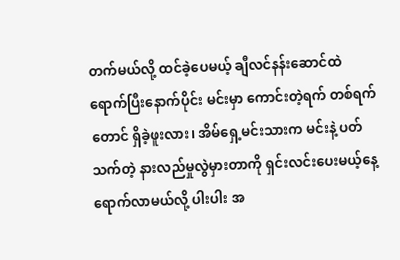တက်မယ်လို့ ထင်ခဲ့ပေမယ့် ချီလင်နန်းဆောင်ထဲ ရောက်ပြီးနောက်ပိုင်း မင်းမှာ ကောင်းတဲ့ရက် တစ်ရက်တောင် ရှိခဲ့ဖူးလား၊ အိမ်ရှေ့မင်းသားက မင်းနဲ့ ပတ်သက်တဲ့ နားလည်မှုလွဲမှားတာကို ရှင်းလင်းပေးမယ့်နေ့ ရောက်လာမယ်လို့ ပါးပါး အ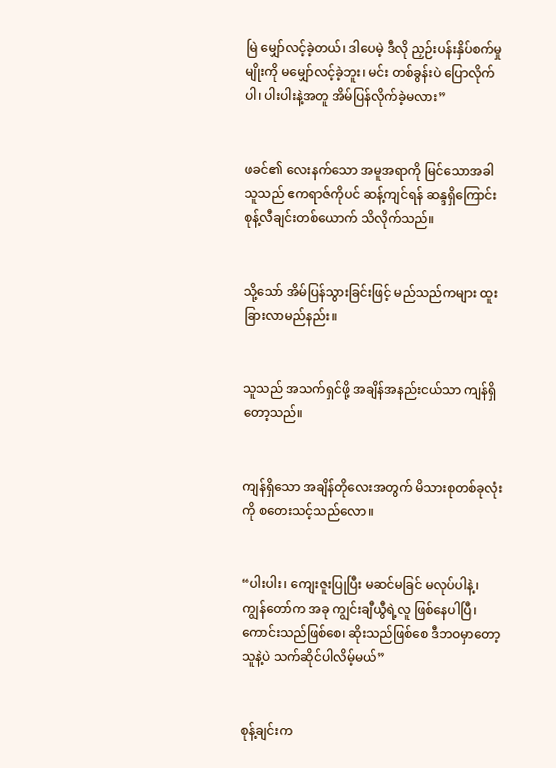မြဲ မျှော်လင့်ခဲ့တယ်၊ ဒါပေမဲ့ ဒီလို ညှဉ်းပန်းနှိပ်စက်မှုမျိုးကို မမျှော်လင့်ခဲ့ဘူး၊ မင်း တစ်ခွန်းပဲ ပြောလိုက်ပါ၊ ပါးပါးနဲ့အတူ အိမ်ပြန်လိုက်ခဲ့မလား”


ဖခင်၏ လေးနက်သော အမူအရာကို မြင်သောအခါ သူသည် ဧကရာဇ်ကိုပင် ဆန့်ကျင်ရန် ဆန္ဒရှိကြောင်း စုန့်လီချင်းတစ်ယောက် သိလိုက်သည်။


သို့သော် အိမ်ပြန်သွားခြင်းဖြင့် မည်သည်ကများ ထူးခြားလာမည်နည်း။


သူသည် အသက်ရှင်ဖို့ အချိန်အနည်းငယ်သာ ကျန်ရှိတော့သည်။


ကျန်ရှိသော အချိန်တိုလေးအတွက် မိသားစုတစ်ခုလုံးကို စတေးသင့်သည်လော။


“ပါးပါး၊ ကျေးဇူးပြုပြီး မဆင်မခြင် မလုပ်ပါနဲ့၊ ကျွန်တော်က အခု ကျွင်းချီယွီရဲ့လူ ဖြစ်နေပါပြီ၊ ကောင်းသည်ဖြစ်စေ၊ ဆိုးသည်ဖြစ်စေ ဒီဘဝမှာတော့ သူနဲ့ပဲ သက်ဆိုင်ပါလိမ့်မယ်”


စုန့်ချင်းက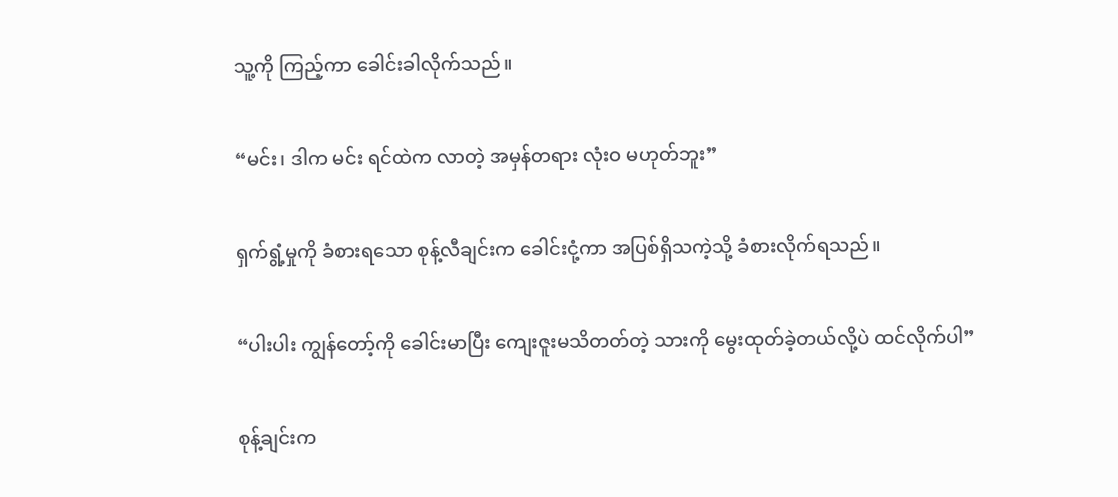သူ့ကို ကြည့်ကာ ခေါင်းခါလိုက်သည်။


“မင်း၊ ဒါက မင်း ရင်ထဲက လာတဲ့ အမှန်တရား လုံးဝ မဟုတ်ဘူး”


ရှက်ရွံ့မှုကို ခံစားရသော စုန့်လီချင်းက ခေါင်းငုံ့ကာ အပြစ်ရှိသကဲ့သို့ ခံစားလိုက်ရသည်။


“ပါးပါး ကျွန်တော့်ကို ခေါင်းမာပြီး ကျေးဇူးမသိတတ်တဲ့ သားကို မွေးထုတ်ခဲ့တယ်လို့ပဲ ထင်လိုက်ပါ”


စုန့်ချင်းက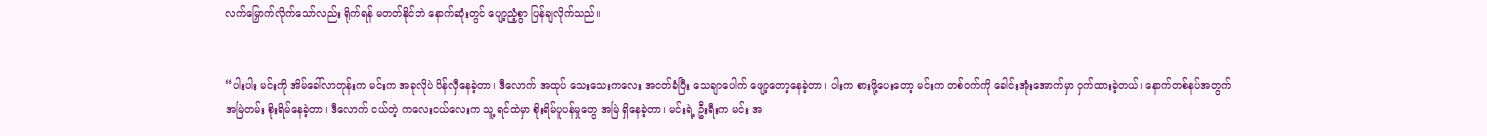လက်မြှောက်လိုက်သော်လည်း ရိုက်ရန် မတတ်နိုင်ဘဲ နောက်ဆုံးတွင် ပျော့ညံ့စွာ ပြန်ချလိုက်သည်။


“ပါးပါး မင်းကို အိမ်ခေါ်လာတုန်းက မင်းက အခုလိုပဲ ပိန်လှီနေခဲ့တာ၊ ဒီလောက် အထုပ် သေးသေးကလေး အငတ်ခံပြီး သေချာပေါက် ဖျော့တော့နေခဲ့တာ၊ ပါးက စားဖို့ပေးတော့ မင်းက တစ်ဝက်ကို ခေါင်းအုံးအောက်မှာ ဝှက်ထားခဲ့တယ်၊ နောက်တစ်နပ်အတွက် အမြဲတမ်း စိုးရိမ်နေခဲ့တာ၊ ဒီလောက် ငယ်တဲ့ ကလေးငယ်လေးက သူ့ ရင်ထဲမှာ စိုးရိမ်ပူပန်မှုတွေ အမြဲ ရှိနေခဲ့တာ၊ မင်းရဲ့ ဦးရီးက မင်း အ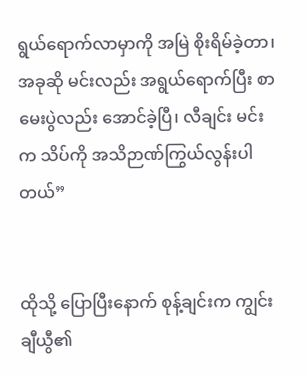ရွယ်ရောက်လာမှာကို အမြဲ စိုးရိမ်ခဲ့တာ၊ အခုဆို မင်းလည်း အရွယ်ရောက်ပြီး စာမေးပွဲလည်း အောင်ခဲ့ပြီ၊ လီချင်း မင်းက သိပ်ကို အသိဉာဏ်ကြွယ်လွန်းပါတယ်”


ထိုသို့ ပြောပြီးနောက် စုန့်ချင်းက ကျွင်းချီယွီ၏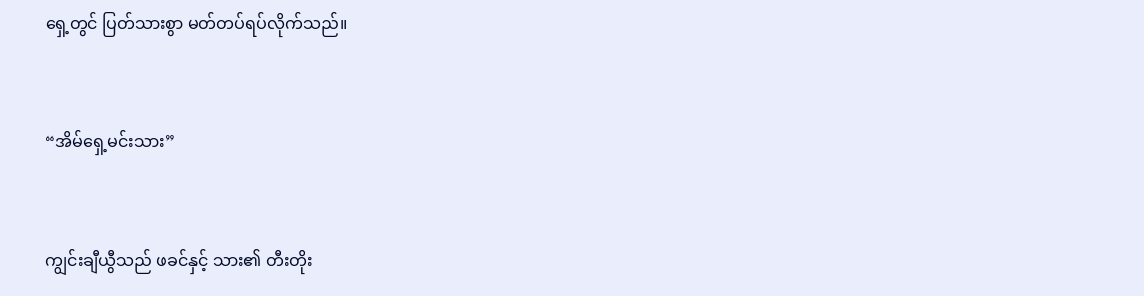ရှေ့တွင် ပြတ်သားစွာ မတ်တပ်ရပ်လိုက်သည်။


“အိမ်ရှေ့မင်းသား”


ကျွင်းချီယွီသည် ဖခင်နှင့် သား၏ တီးတိုး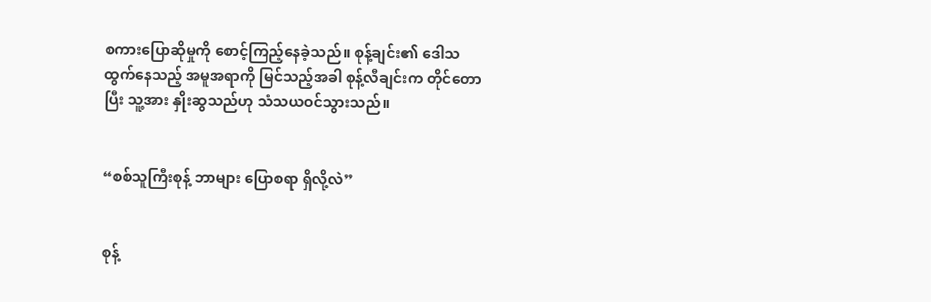စကားပြောဆိုမှုကို စောင့်ကြည့်နေခဲ့သည်။ စုန့်ချင်း၏ ဒေါသထွက်နေသည့် အမူအရာကို မြင်သည့်အခါ စုန့်လီချင်းက တိုင်တောပြီး သူ့အား နှိုးဆွသည်ဟု သံသယဝင်သွားသည်။


“စစ်သူကြီးစုန့် ဘာများ ပြောစရာ ရှိလို့လဲ”


စုန့်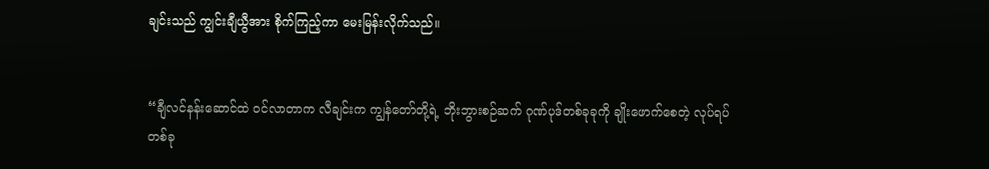ချင်းသည် ကျွင်းချီယွီအား စိုက်ကြည့်ကာ မေးမြန်းလိုက်သည်။


“ချီလင်နန်းဆောင်ထဲ ဝင်လာတာက လီချင်းက ကျွန်တော်တို့ရဲ့ ဘိုးဘွားစဉ်ဆက် ဂုဏ်ပုဒ်တစ်ခုခုကို ချိုးဖောက်စေတဲ့ လုပ်ရပ်တစ်ခု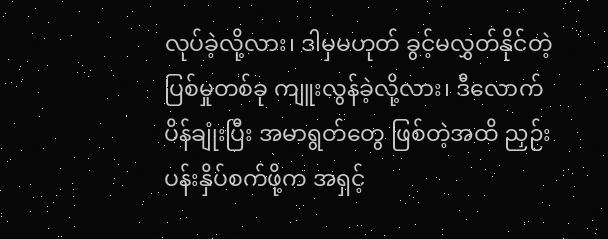လုပ်ခဲ့လို့လား၊ ဒါမှမဟုတ် ခွင့်မလွှတ်နိုင်တဲ့ ပြစ်မှုတစ်ခု ကျူးလွန်ခဲ့လို့လား၊ ဒီလောက် ပိန်ချုံးပြီး အမာရွတ်တွေ ဖြစ်တဲ့အထိ ညှဉ်းပန်းနှိပ်စက်ဖို့က အရှင့်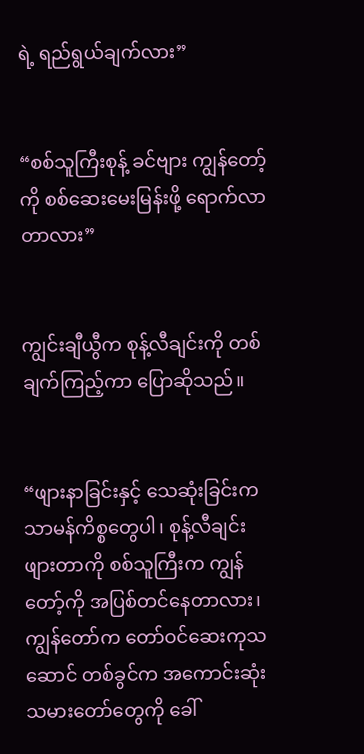ရဲ့ ရည်ရွယ်ချက်လား”


“စစ်သူကြီးစုန့် ခင်ဗျား ကျွန်တော့်ကို စစ်ဆေးမေးမြန်းဖို့ ရောက်လာတာလား”


ကျွင်းချီယွီက စုန့်လီချင်းကို တစ်ချက်ကြည့်ကာ ပြောဆိုသည်။


“ဖျားနာခြင်းနှင့် သေဆုံးခြင်းက သာမန်ကိစ္စတွေပါ၊ စုန့်လီချင်း ဖျားတာကို စစ်သူကြီးက ကျွန်တော့်ကို အပြစ်တင်နေတာလား၊ ကျွန်တော်က တော်ဝင်ဆေးကုသဆောင် တစ်ခွင်က အကောင်းဆုံး သမားတော်တွေကို ခေါ်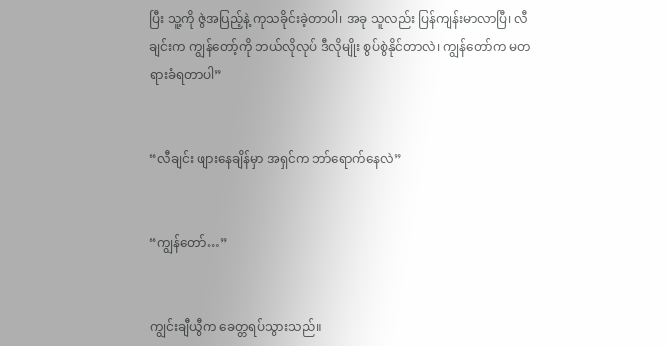ပြီး သူ့ကို ဇွဲအပြည့်နဲ့ ကုသခိုင်းခဲ့တာပါ၊ အခု သူလည်း ပြန်ကျန်းမာလာပြီ၊ လီချင်းက ကျွန်တော့်ကို ဘယ်လိုလုပ် ဒီလိုမျိုး စွပ်စွဲနိုင်တာလဲ၊ ကျွန်တော်က မတရားခံရတာပါ”


“လီချင်း ဖျားနေချိန်မှာ အရှင်က ဘာ်ရောက်နေလဲ”


“ကျွန်တော်…”


ကျွင်းချီယွီက ခေတ္တရပ်သွားသည်။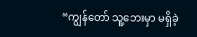“ကျွန်တော် သူ့ဘေးမှာ မရှိခဲ့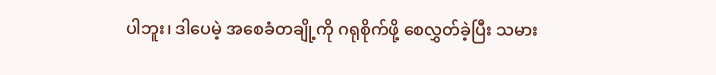ပါဘူး၊ ဒါပေမဲ့ အစေခံတချို့ကို ဂရုစိုက်ဖို့ စေလွှတ်ခဲ့ပြီး သမား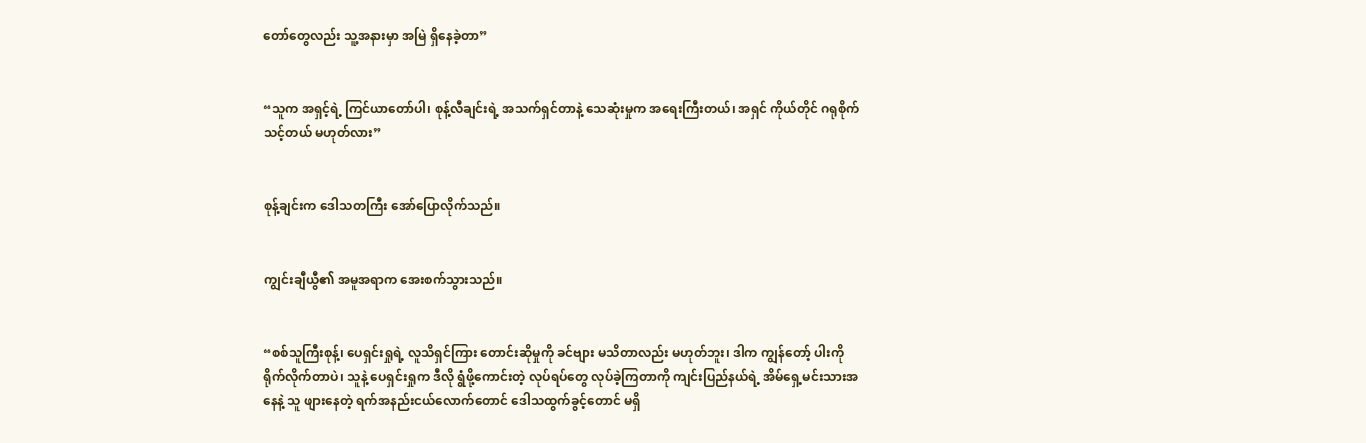တော်တွေလည်း သူ့အနားမှာ အမြဲ ရှိနေခဲ့တာ”


“သူက အရှင့်ရဲ့ ကြင်ယာတော်ပါ၊ စုန့်လီချင်းရဲ့ အသက်ရှင်တာနဲ့ သေဆုံးမှုက အရေးကြီးတယ်၊ အရှင် ကိုယ်တိုင် ဂရုစိုက်သင့်တယ် မဟုတ်လား”


စုန့်ချင်းက ဒေါသတကြီး အော်ပြောလိုက်သည်။


ကျွင်းချီယွီ၏ အမူအရာက အေးစက်သွားသည်။


“စစ်သူကြီးစုန့်၊ ပေရှင်းရှုရဲ့ လူသိရှင်ကြား တောင်းဆိုမှုကို ခင်ဗျား မသိတာလည်း မဟုတ်ဘူး၊ ဒါက ကျွန်တော့် ပါးကို ရိုက်လိုက်တာပဲ၊ သူနဲ့ ပေရှင်းရှုက ဒီလို ရွံဖို့ကောင်းတဲ့ လုပ်ရပ်တွေ လုပ်ခဲ့ကြတာကို ကျင်းပြည်နယ်ရဲ့ အိမ်ရှေ့မင်းသားအနေနဲ့ သူ ဖျားနေတဲ့ ရက်အနည်းငယ်လောက်တောင် ဒေါသထွက်ခွင့်တောင် မရှိ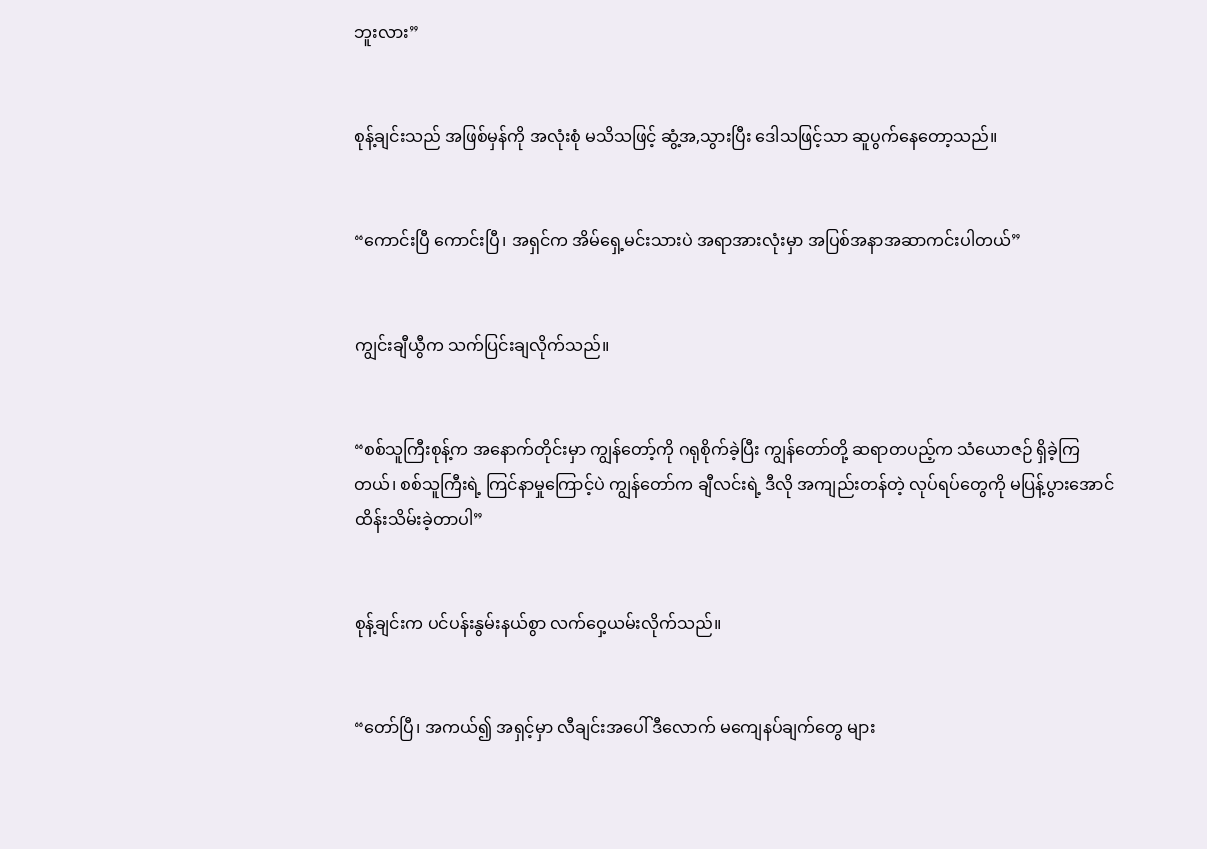ဘူးလား”


စုန့်ချင်းသည် အဖြစ်မှန်ကို အလုံးစုံ မသိသဖြင့် ဆွံ့အ,သွားပြီး ဒေါသဖြင့်သာ ဆူပွက်နေတော့သည်။


“ကောင်းပြီ ကောင်းပြီ၊ အရှင်က အိမ်ရှေ့မင်းသားပဲ အရာအားလုံးမှာ အပြစ်အနာအဆာကင်းပါတယ်”


ကျွင်းချီယွီက သက်ပြင်းချလိုက်သည်။


“စစ်သူကြီးစုန့်က အနောက်တိုင်းမှာ ကျွန်တော့်ကို ဂရုစိုက်ခဲ့ပြီး ကျွန်တော်တို့ ဆရာတပည့်က သံယောဇဉ် ရှိခဲ့ကြတယ်၊ စစ်သူကြီးရဲ့ ကြင်နာမှုကြောင့်ပဲ ကျွန်တော်က ချီလင်းရဲ့ ဒီလို အကျည်းတန်တဲ့ လုပ်ရပ်တွေကို မပြန့်ပွားအောင် ထိန်းသိမ်းခဲ့တာပါ”


စုန့်ချင်းက ပင်ပန်းနွမ်းနယ်စွာ လက်ဝှေ့ယမ်းလိုက်သည်။


“တော်ပြီ၊ အကယ်၍ အရှင့်မှာ လီချင်းအပေါ် ဒီလောက် မကျေနပ်ချက်တွေ များ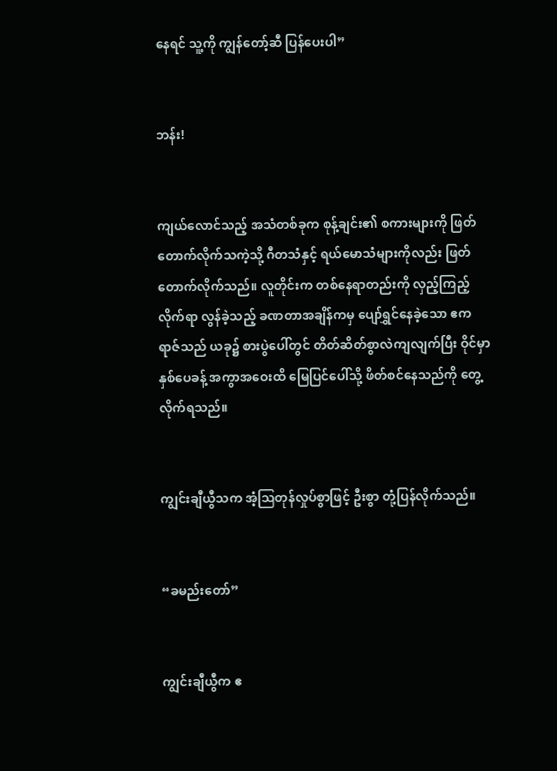နေရင် သူ့ကို ကျွန်တော့်ဆီ ပြန်ပေးပါ”


ဘန်း!


ကျယ်လောင်သည့် အသံတစ်ခုက စုန့်ချင်း၏ စကားများကို ဖြတ်တောက်လိုက်သကဲ့သို့ ဂီတသံနှင့် ရယ်မောသံများကိုလည်း ဖြတ်တောက်လိုက်သည်။ လူတိုင်းက တစ်နေရာတည်းကို လှည့်ကြည့်လိုက်ရာ လွန်ခဲ့သည့် ခဏတာအချိန်ကမှ ပျော်ရွှင်နေခဲ့သော ဧကရာဇ်သည် ယခု၌ စားပွဲပေါ်တွင် တိတ်ဆိတ်စွာလဲကျလျက်ပြီး ဝိုင်မှာ နှစ်ပေခန့် အကွာအဝေးထိ မြေပြင်ပေါ်သို့ ဖိတ်စင်နေသည်ကို တွေ့လိုက်ရသည်။


ကျွင်းချီယွီသက အံ့ဩတုန်လှုပ်စွာဖြင့် ဦးစွာ တုံ့ပြန်လိုက်သည်။


“ခမည်းတော်”


ကျွင်းချီယွီက ဧ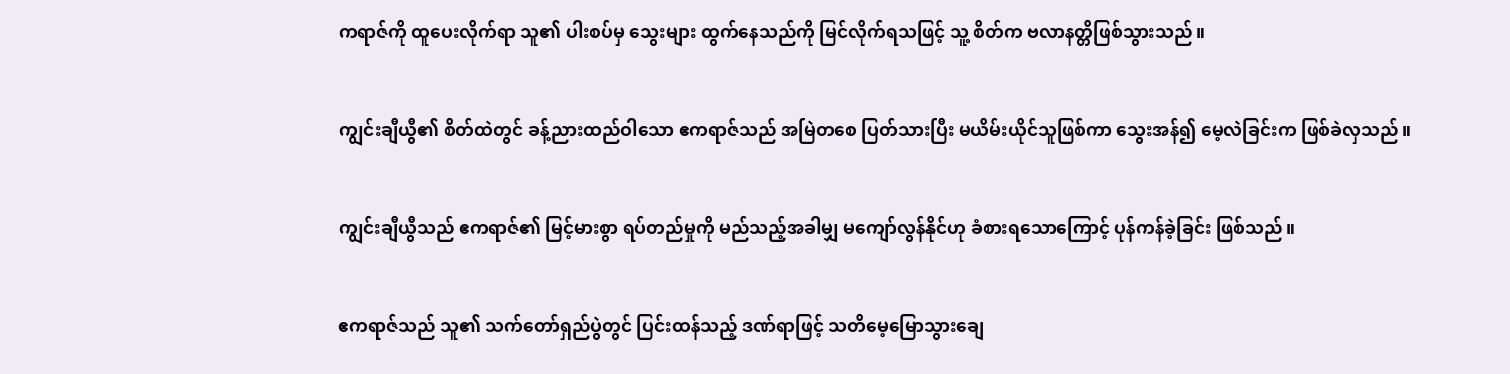ကရာဇ်ကို ထူပေးလိုက်ရာ သူ၏ ပါးစပ်မှ သွေးများ ထွက်နေသည်ကို မြင်လိုက်ရသဖြင့် သူ့ စိတ်က ဗလာနတ္တိဖြစ်သွားသည်။


ကျွင်းချီယွီ၏ စိတ်ထဲတွင် ခန့်ညားထည်ဝါသော ဧကရာဇ်သည် အမြဲတစေ ပြတ်သားပြီး မယိမ်းယိုင်သူဖြစ်ကာ သွေးအန်၍ မေ့လဲခြင်းက ဖြစ်ခဲလှသည်။


ကျွင်းချီယွီသည် ဧကရာဇ်၏ မြင့်မားစွာ ရပ်တည်မှုကို မည်သည့်အခါမျှ မကျော်လွန်နိုင်ဟု ခံစားရသောကြောင့် ပုန်ကန်ခဲ့ခြင်း ဖြစ်သည်။


ဧကရာဇ်သည် သူ၏ သက်တော်ရှည်ပွဲတွင် ပြင်းထန်သည့် ဒဏ်ရာဖြင့် သတိမေ့မြောသွားချေ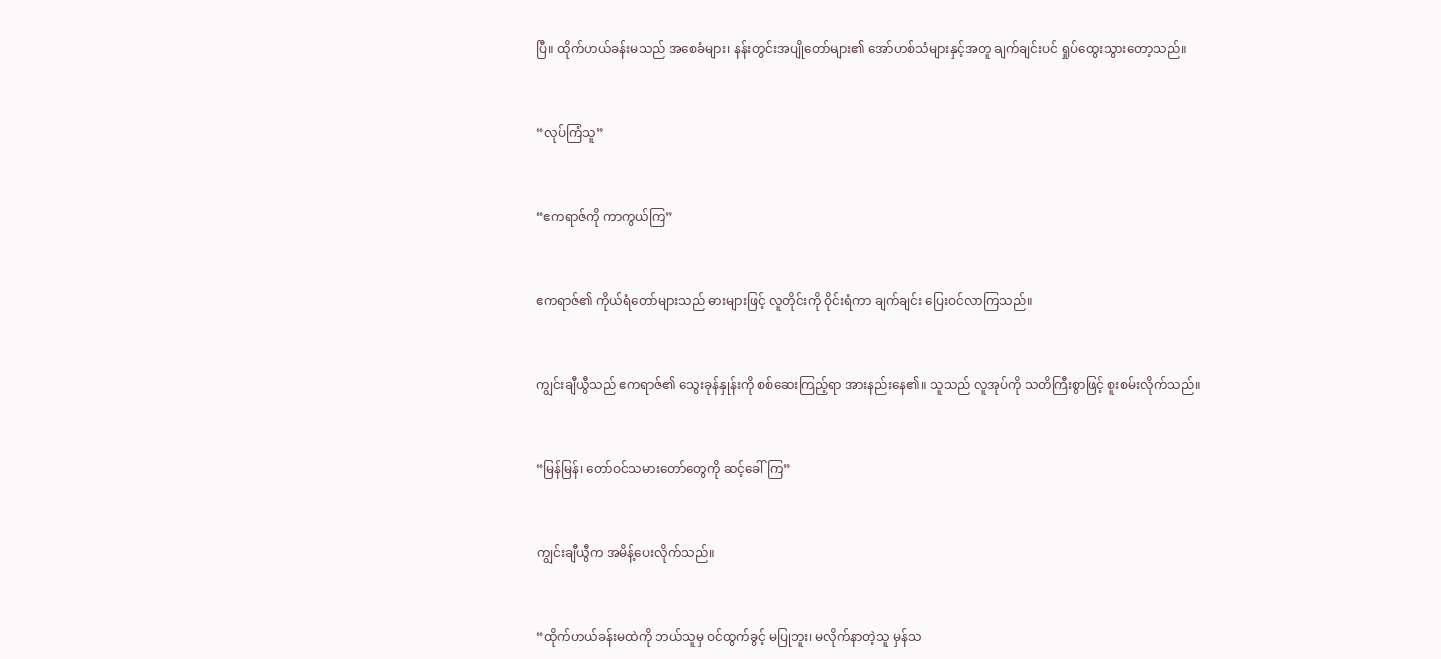ပြီ။ ထိုက်ဟယ်ခန်းမသည် အစေခံများ၊ နန်းတွင်းအပျိုတော်များ၏ အော်ဟစ်သံများနှင့်အတူ ချက်ချင်းပင် ရှုပ်ထွေးသွားတော့သည်။


“လုပ်ကြံသူ”


“ဧကရာဇ်ကို ကာကွယ်ကြ”


ဧကရာဇ်၏ ကိုယ်ရံတော်များသည် ဓားများဖြင့် လူတိုင်းကို ဝိုင်းရံကာ ချက်ချင်း ပြေးဝင်လာကြသည်။


ကျွင်းချီယွီသည် ဧကရာဇ်၏ သွေးခုန်နှုန်းကို စစ်ဆေးကြည့်ရာ အားနည်းနေ၏။ သူသည် လူအုပ်ကို သတိကြီးစွာဖြင့် စူးစမ်းလိုက်သည်။


“မြန်မြန်၊ တော်ဝင်သမားတော်တွေကို ဆင့်ခေါ်ကြ”


ကျွင်းချီယွီက အမိန့်ပေးလိုက်သည်။


“ထိုက်ဟယ်ခန်းမထဲကို ဘယ်သူမှ ဝင်ထွက်ခွင့် မပြုဘူး၊ မလိုက်နာတဲ့သူ မှန်သ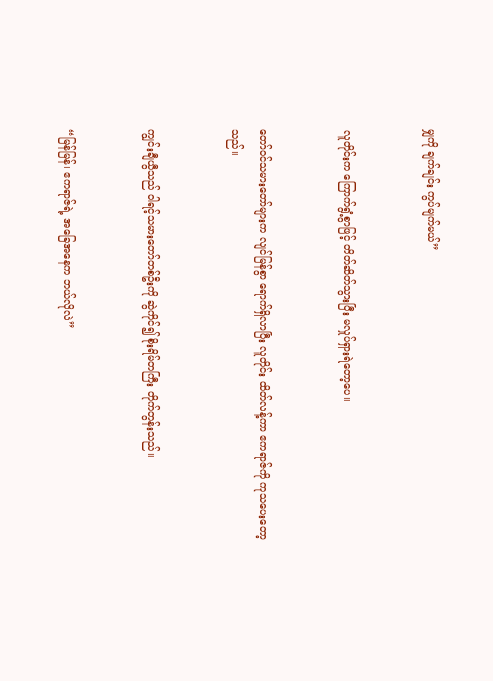မျှကို ချက်ချင်း ကွပ်မျက်မယ်”


လူတိုင်းက ကြောက်ရွံ့စွာဖြင့် တိတ်ဆိတ်သွားပြီး မလှုပ်ရှားရဲတော့ပေ။


တော်ဝင်သမားတော်များက လျင်မြန်စွာ ရောက်ရှိလာပြီး လူတိုင်း ထိတ်လန့်ကာ ဧကရာဇ်ကို ကုသပေးတော့သည်။


ကျွင်းချီယွီသည် ဝါရင့်သမားတော်တစ်ဦးကို ဆွဲကိုင်၍ စိုးရိမ်တကြီး တိုက်တွန်းသည်။


“မြန်မြန်၊ ဧကရာဇ်ရဲ့ အခြေအနေက ဘယ်လိုလဲ”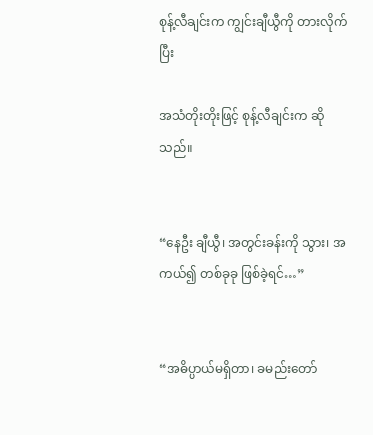စုန့်လီချင်းက ကျွင်းချီယွီကို တားလိုက်ပြီး

အသံတိုးတိုးဖြင့် စုန့်လီချင်းက ဆိုသည်။


“နေဦး ချီယွီ၊ အတွင်းခန်းကို သွား၊ အကယ်၍ တစ်ခုခု ဖြစ်ခဲ့ရင်…”


“အဓိပ္ပာယ်မရှိတာ၊ ခမည်းတော်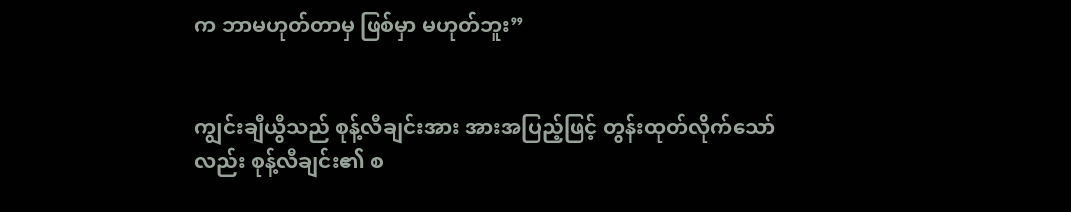က ဘာမဟုတ်တာမှ ဖြစ်မှာ မဟုတ်ဘူး”


ကျွင်းချီယွီသည် စုန့်လီချင်းအား အားအပြည့်ဖြင့် တွန်းထုတ်လိုက်သော်လည်း စုန့်လီချင်း၏ စ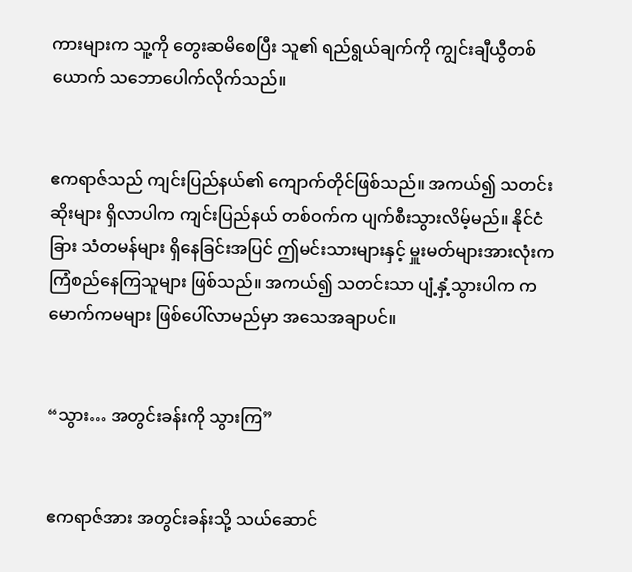ကားများက သူ့ကို တွေးဆမိစေပြီး သူ၏ ရည်ရွယ်ချက်ကို ကျွင်းချီယွီတစ်ယောက် သဘောပေါက်လိုက်သည်။


ဧကရာဇ်သည် ကျင်းပြည်နယ်၏ ကျောက်တိုင်ဖြစ်သည်။ အကယ်၍ သတင်းဆိုးများ ရှိလာပါက ကျင်းပြည်နယ် တစ်ဝက်က ပျက်စီးသွားလိမ့်မည်။ နိုင်ငံခြား သံတမန်များ ရှိနေခြင်းအပြင် ဤမင်းသားများနှင့် မှူးမတ်များအားလုံးက ကြံစည်နေကြသူများ ဖြစ်သည်။ အကယ်၍ သတင်းသာ ပျံ့နှံ့သွားပါက ကမောက်ကမများ ဖြစ်ပေါ်လာမည်မှာ အသေအချာပင်။


“သွား… အတွင်းခန်းကို သွားကြ”


ဧကရာဇ်အား အတွင်းခန်းသို့ သယ်ဆောင်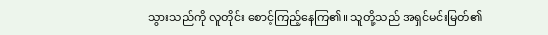သွားသည်ကို လူတိုင်း စောင့်ကြည့်နေကြ၏။ သူတို့သည် အရှင်မင်းမြတ်၏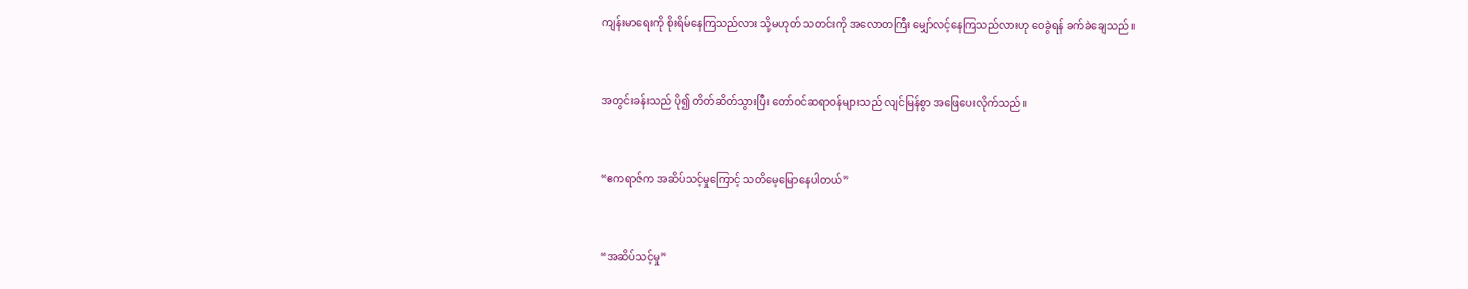ကျန်းမာရေးကို စိုးရိမ်နေကြသည်လား သို့မဟုတ် သတင်းကို အလောတကြီး မျှော်လင့်နေကြသည်လားဟု ဝေခွဲရန် ခက်ခဲချေသည်။


အတွင်းခန်းသည် ပို၍ တိတ်ဆိတ်သွားပြီး တော်ဝင်ဆရာဝန်များသည် လျင်မြန်စွာ အဖြေပေးလိုက်သည်။


“ဧကရာဇ်က အဆိပ်သင့်မှုကြောင့် သတိမေ့မြောနေပါတယ်”


“အဆိပ်သင့်မှု”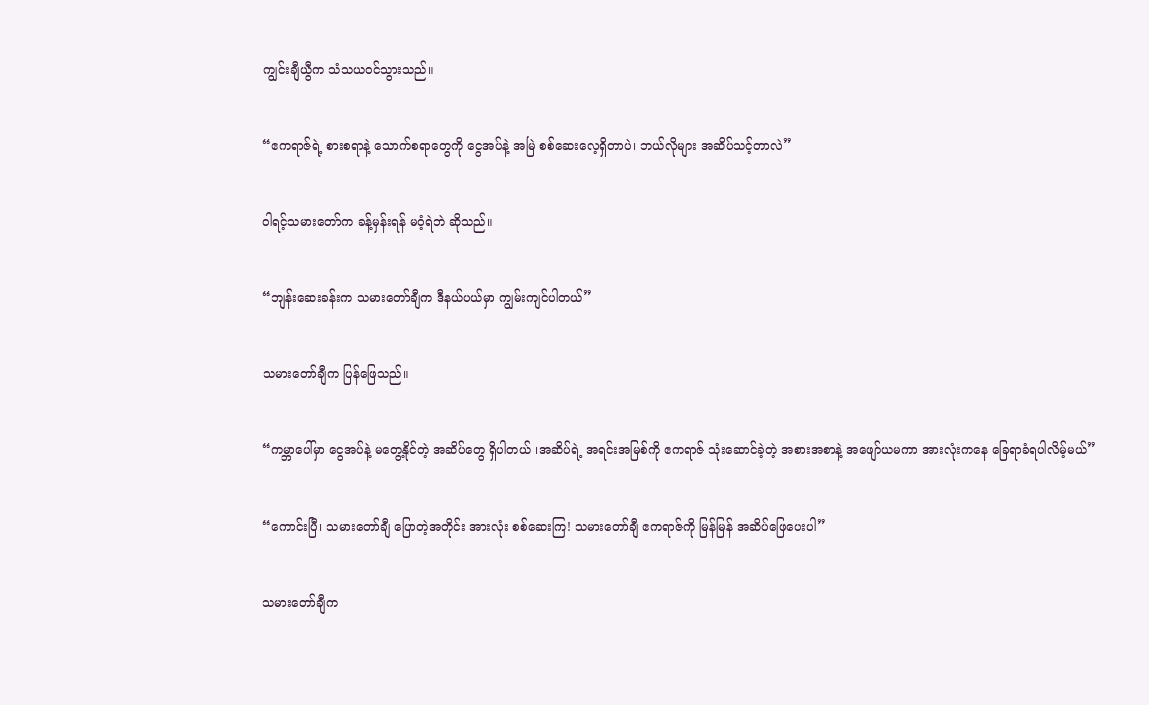ကျွင်းချီယွီက သံသယဝင်သွားသည်။


“ဧကရာဇ်ရဲ့ စားစရာနဲ့ သောက်စရာတွေကို ငွေအပ်နဲ့ အမြဲ စစ်ဆေးလေ့ရှိတာပဲ၊ ဘယ်လိုများ အဆိပ်သင့်တာလဲ”


ဝါရင့်သမားတော်က ခန့်မှန်းရန် မဝံ့ရဲဘဲ ဆိုသည်။


“ဘျန်းဆေးခန်းက သမား‌တော်ချီက ဒီနယ်ပယ်မှာ ကျွမ်းကျင်ပါတယ်”


သမားတော်ချီက ပြန်ဖြေသည်။


“ကမ္ဘာပေါ်မှာ ငွေအပ်နဲ့ မတွေ့နိုင်တဲ့ အဆိပ်တွေ ရှိပါတယ် ၊အဆိပ်ရဲ့ အရင်းအမြစ်ကို ဧကရာဇ် သုံးဆောင်ခဲ့တဲ့ အစားအစာနဲ့ အဖျော်ယမကာ အားလုံးကနေ ခြေရာခံရပါလိမ့်မယ်”


“ကောင်းပြီ၊ သမားတော်ချီ ပြောတဲ့အတိုင်း အားလုံး စစ်ဆေးကြ! သမားတော်ချီ ဧကရာဇ်ကို မြန်မြန် အဆိပ်ဖြေပေးပါ”


သမားတော်ချီက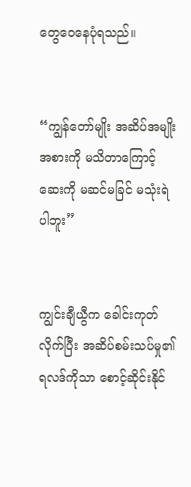တွေဝေနေပုံရသည်။


“ကျွန်တော်မျိုး အဆိပ်အမျိုးအစားကို မသိတာကြောင့် ဆေးကို မဆင်မခြင် မသုံးရဲပါဘူး”


ကျွင်းချီယွီက ခေါင်းကုတ်လိုက်ပြီး အဆိပ်စမ်းသပ်မှု၏ ရလဒ်ကိုသာ စောင့်ဆိုင်းနိုင်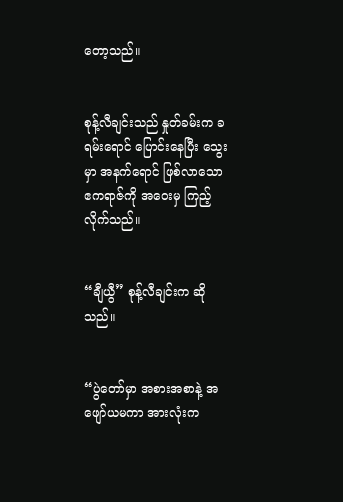တော့သည်။


စုန့်လီချင်းသည် နှုတ်ခမ်းက ခရမ်းရောင် ပြောင်းနေပြီး သွေးမှာ အနက်ရောင် ဖြစ်လာသော ဧကရာဇ်ကို အဝေးမှ ကြည့်လိုက်သည်။


“ချီယွီ” စုန့်လီချင်းက ဆိုသည်။


“ပွဲတော်မှာ အစားအစာနဲ့ အဖျော်ယမကာ အားလုံးက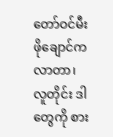တော်ဝင်မီးဖိုချောင်က လာတာ၊ လူတိုင်း ဒါတွေကို စား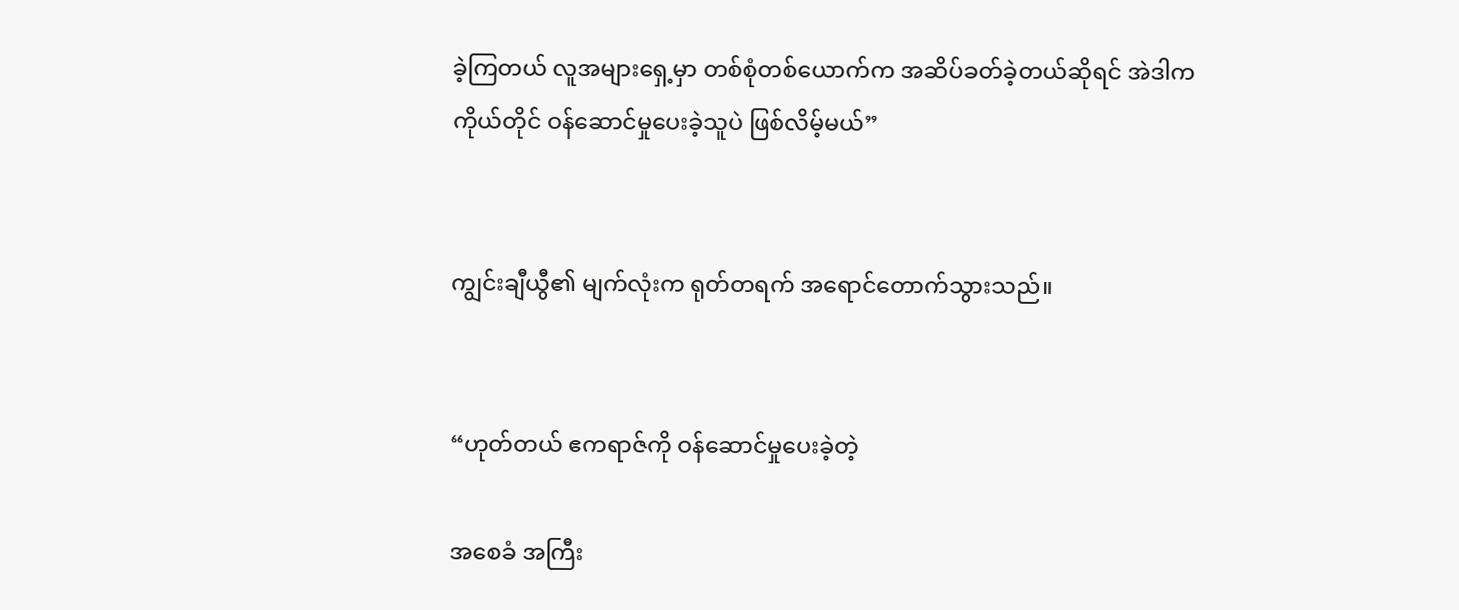ခဲ့ကြတယ် လူအများရှေ့မှာ တစ်စုံတစ်ယောက်က အဆိပ်ခတ်ခဲ့တယ်ဆိုရင် အဲဒါက ကိုယ်တိုင် ဝန်ဆောင်မှုပေးခဲ့သူပဲ ဖြစ်လိမ့်မယ်”


ကျွင်းချီယွီ၏ မျက်လုံးက ရုတ်တရက် အရောင်တောက်သွားသည်။


“ဟုတ်တယ် ဧကရာဇ်ကို ဝန်ဆောင်မှုပေးခဲ့တဲ့

အစေခံ အကြီး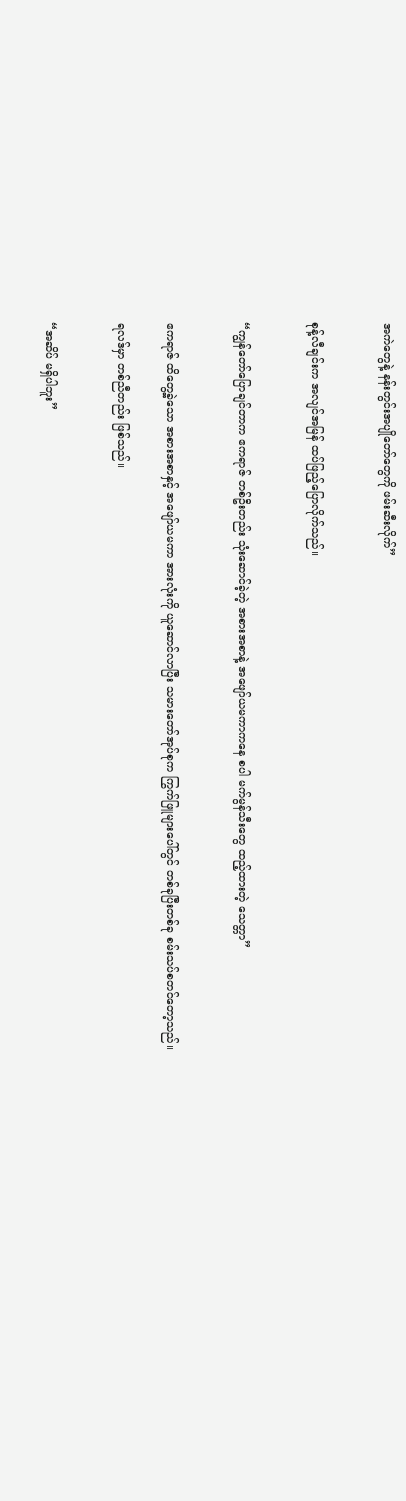အကဲတွေနဲ့ နန်းတွင်းအပျိုတော်တွေကို ဖမ်းဆီးလိုက်”


စုန့်လီချင်းက အလျင်အမြန် ထပ်ဖြည့်ပြောလိုက်သည်။


“ကျွန်တော်ပြောချင်တာက ဧကရာဇ် တစ်ဦးတည်း သုံးဆောင်ခဲ့တဲ့ အစားအစာနဲ့ အဖျော်ယမကာကနေ စပါ မက်မွန်သီးတွေ ထည့်ထားတဲ့ သေတ္တာ”


ဧကရာဇ် ထိတွေ့ခဲ့သော အစားအစာနှင့် အဖျော်ယမကာ အားလုံးကို ယူဆောင်လာပြီး သမားတော်အုပ်စုက ကြွက်ဖြူများပေါ်တွင် တစ်ခုပြီးတစ်ခု စမ်းသပ်စတင်တော့သည်။

ရလဒ်မှာ တစ်ညီတည်း ဖြစ်သည်။


“အဆိပ် မရှိပါဘူး”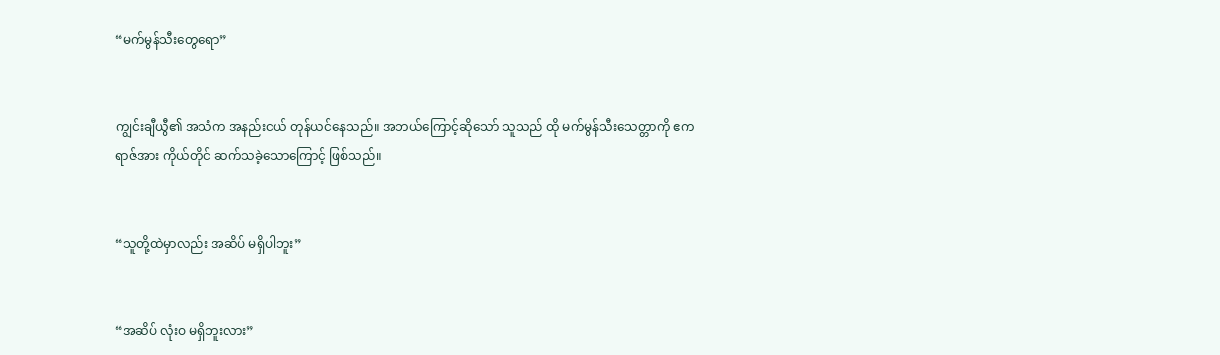“မက်မွန်သီးတွေရော”


ကျွင်းချီယွီ၏ အသံက အနည်းငယ် တုန်ယင်နေသည်။ အဘယ်ကြောင့်ဆိုသော် သူသည် ထို မက်မွန်သီးသေတ္တာကို ဧကရာဇ်အား ကိုယ်တိုင် ဆက်သခဲ့သောကြောင့် ဖြစ်သည်။


“သူတို့ထဲမှာလည်း အဆိပ် မရှိပါဘူး”


“အဆိပ် လုံးဝ မရှိဘူးလား”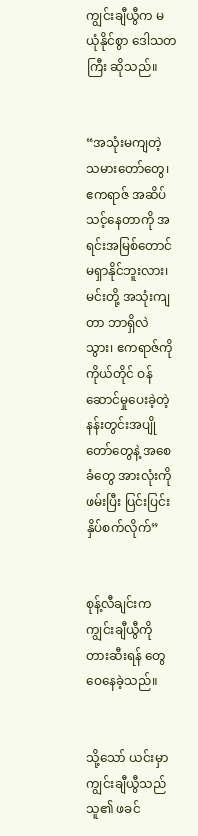ကျွင်းချီယွီက မယုံနိုင်စွာ ဒေါသတကြီး ဆိုသည်။


“အသုံးမကျတဲ့ သမားတော်တွေ၊ ဧကရာဇ် အဆိပ်သင့်နေတာကို အရင်းအမြစ်တောင် မရှာနိုင်ဘူးလား၊ မင်းတို့ အသုံးကျတာ ဘာရှိလဲ သွား၊ ဧကရာဇ်ကို ကိုယ်တိုင် ဝန်ဆောင်မှုပေးခဲ့တဲ့ နန်းတွင်းအပျိုတော်တွေနဲ့ အစေခံတွေ အားလုံးကို ဖမ်းပြီး ပြင်းပြင်း နှိပ်စက်လိုက်”


စုန့်လီချင်းက ကျွင်းချီယွီကို တားဆီးရန် တွေဝေနေခဲ့သည်။


သို့သော် ယင်းမှာ ကျွင်းချီယွီသည် သူ၏ ဖခင်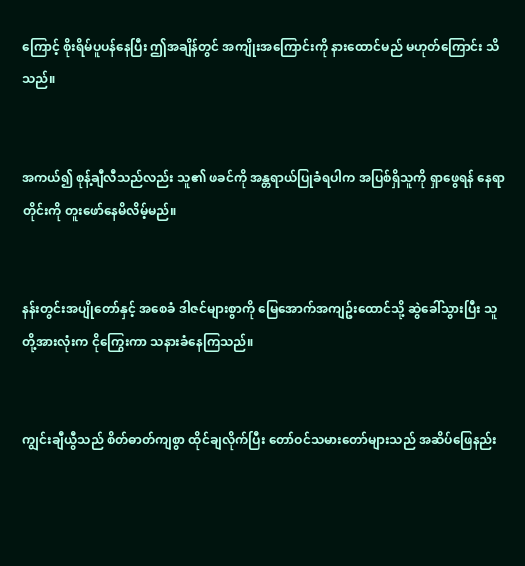ကြောင့် စိုးရိမ်ပူပန်နေပြီး ဤအချိန်တွင် အကျိုးအကြောင်းကို နားထောင်မည် မဟုတ်ကြောင်း သိသည်။


အကယ်၍ စုန့်ချီလီသည်လည်း သူ၏ ဖခင်ကို အန္တရာယ်ပြုခံရပါက အပြစ်ရှိသူကို ရှာဖွေရန် နေရာတိုင်းကို တူးဖော်နေမိလိမ့်မည်။


နန်းတွင်းအပျိုတော်နှင့် အစေခံ ဒါဇင်များစွာကို မြေအောက်အကျဥ်းထောင်သို့ ဆွဲခေါ်သွားပြီး သူတို့အားလုံးက ငိုကြွေးကာ သနားခံနေကြသည်။


ကျွင်းချီယွီသည် စိတ်ဓာတ်ကျစွာ ထိုင်ချလိုက်ပြီး တော်ဝင်သမားတော်များသည် အဆိပ်ဖြေနည်း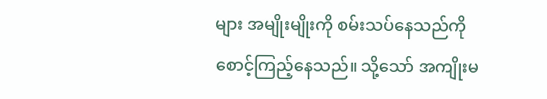များ အမျိုးမျိုးကို စမ်းသပ်နေသည်ကို စောင့်ကြည့်နေသည်။ သို့သော် အကျိုးမ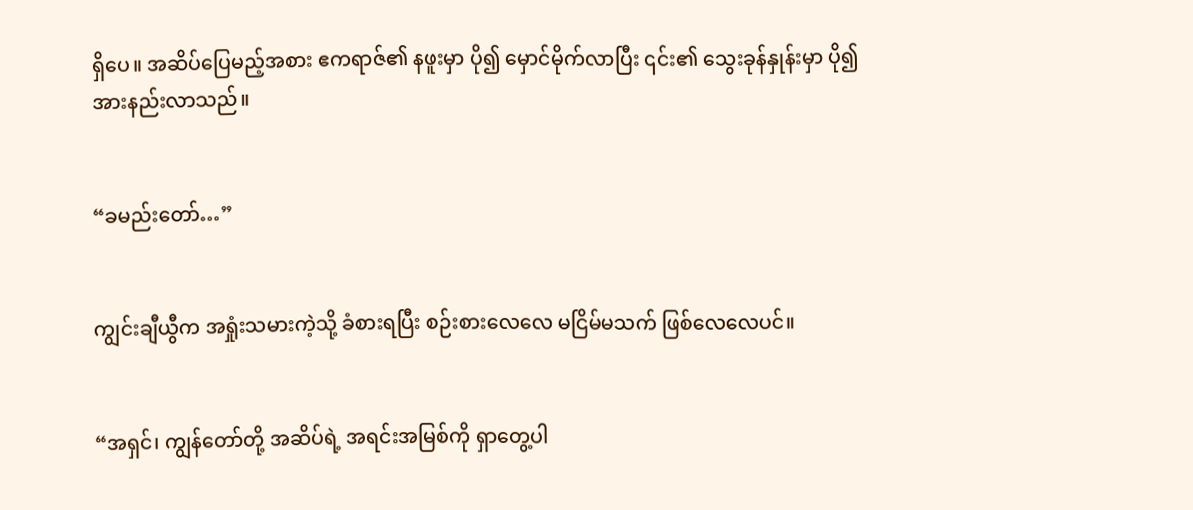ရှိပေ။ အဆိပ်ပြေမည့်အစား ဧကရာဇ်၏ နဖူးမှာ ပို၍ မှောင်မိုက်လာပြီး ၎င်း၏ သွေးခုန်နှုန်းမှာ ပို၍ အားနည်းလာသည်။


“ခမည်းတော်…”


ကျွင်းချီယွီက အရှုံးသမားကဲ့သို့ ခံစားရပြီး စဉ်းစားလေလေ မငြိမ်မသက် ဖြစ်လေလေပင်။


“အရှင်၊ ကျွန်တော်တို့ အဆိပ်ရဲ့ အရင်းအမြစ်ကို ရှာတွေ့ပါ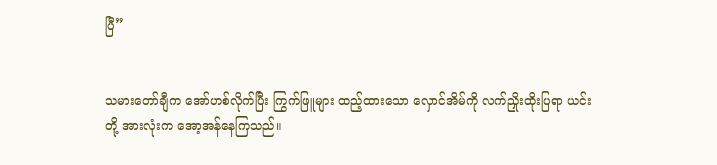ပြီ”


သမားတော်ချီက အော်ဟစ်လိုက်ပြီး ကြွက်ဖြူများ ထည့်ထားသော လှောင်အိမ်ကို လက်ညှိုးထိုးပြရာ ယင်းတို့ အားလုံးက အော့အန်နေကြသည်။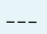___